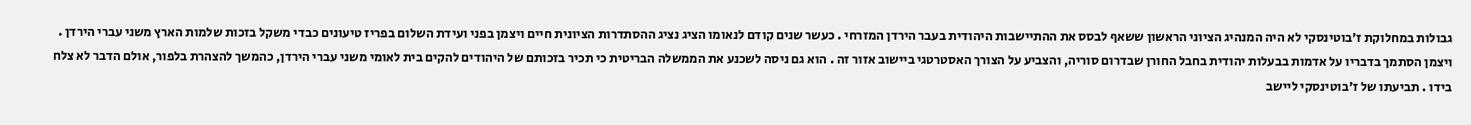גבולות במחלוקת ז׳בוטינסקי לא היה המנהיג הציוני הראשון ששאף לבסס את ההתיישבות היהודית בעבר הירדן המזרחי . כעשר שנים קודם לנאומו הציג נציג ההסתדרות הציונית חיים ויצמן בפני ועידת השלום בפריז טיעונים כבדי משקל בזכות שלמות הארץ משני עברי הירדן . ויצמן הסתמך בדבריו על אדמות בבעלות יהודית בחבל החורן שבדרום סוריה, והצביע על הצורך האסטרטגי ביישוב אזור זה . הוא גם ניסה לשכנע את הממשלה הבריטית כי תכיר בזכותם של היהודים להקים בית לאומי משני עברי הירדן, כהמשך להצהרת בלפור, אולם הדבר לא צלח בידו . תביעתו של ז'בוטינסקי ליישב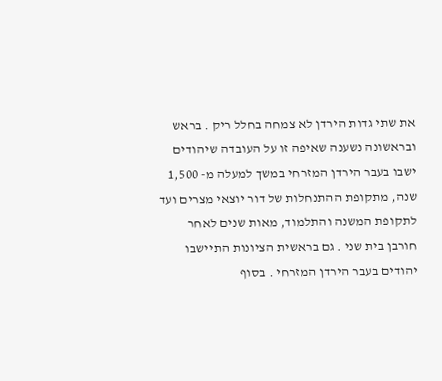את שתי גדות הירדן לא צמחה בחלל ריק . בראש ובראשונה נשענה שאיפה זו על העובדה שיהודים ישבו בעבר הירדן המזרחי במשך למעלה מ- 1,500 שנה, מתקופת ההתנחלות של דור יוצאי מצרים ועד לתקופת המשנה והתלמוד, מאות שנים לאחר חורבן בית שני . גם בראשית הציונות התיישבו יהודים בעבר הירדן המזרחי . בסוף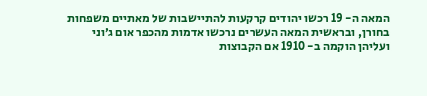המאה ה- 19 רכשו יהודים קרקעות להתיישבות של מאתיים משפחות בחורן, ובראשית המאה העשרים נרכשו אדמות מהכפר אום ג׳וני ועליהן הוקמה ב- 1910 אם הקבוצות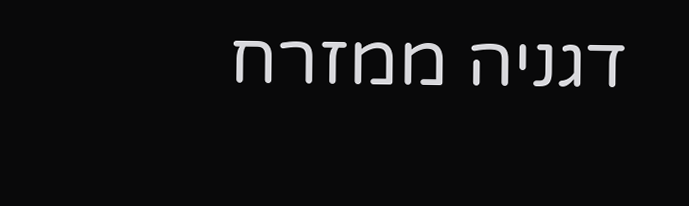דגניה ממזרח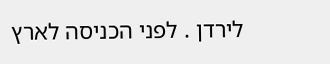לירדן . לפני הכניסה לארץ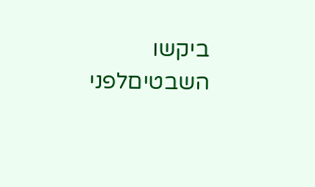ביקשו השבטיםלפני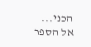הכני...
אל הספר